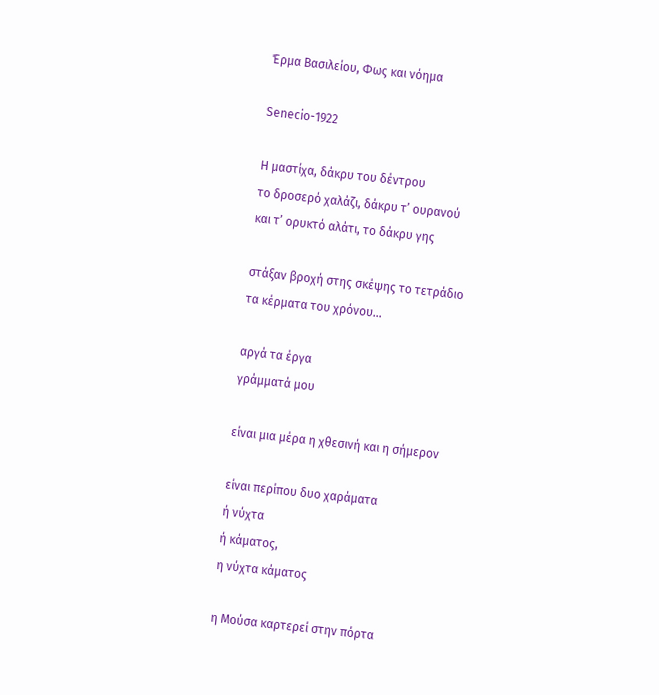Έρμα Βασιλείου, Φως και νόημα

Senecio-1922

Η μαστίχα, δάκρυ του δέντρου
το δροσερό χαλάζι, δάκρυ τ’ ουρανού
και τ’ ορυκτό αλάτι, το δάκρυ γης

στάξαν βροχή στης σκέψης το τετράδιο
τα κέρματα του χρόνου…

αργά τα έργα
γράμματά μου

είναι μια μέρα η χθεσινή και η σήμερον

είναι περίπου δυο χαράματα
ή νύχτα
ή κάματος,
η νύχτα κάματος

η Μούσα καρτερεί στην πόρτα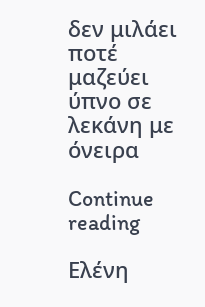δεν μιλάει ποτέ
μαζεύει ύπνο σε λεκάνη με όνειρα

Continue reading

Ελένη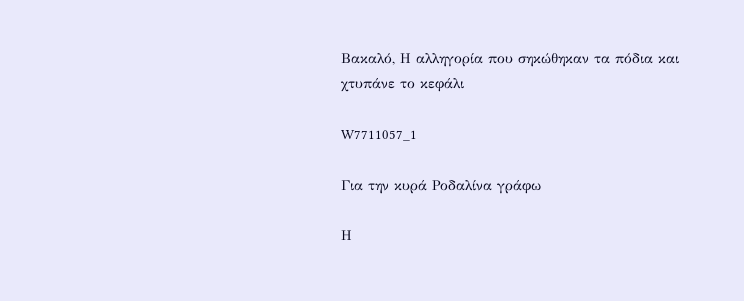Βακαλό, Η αλληγορία που σηκώθηκαν τα πόδια και χτυπάνε το κεφάλι

W7711057_1

Για την κυρά Ροδαλίνα γράφω

Η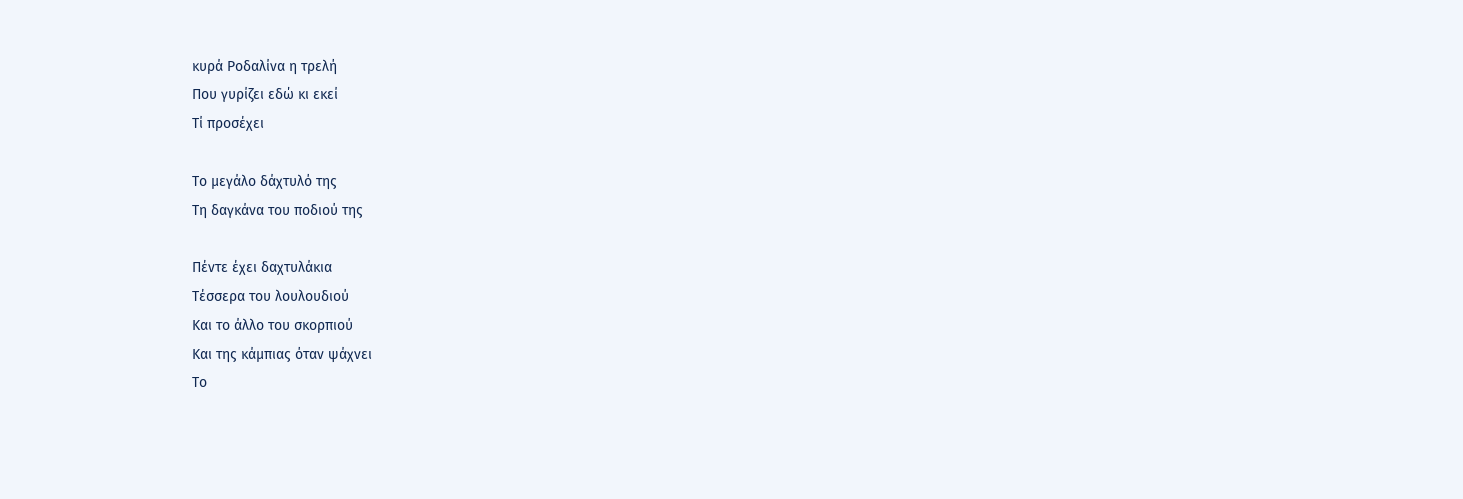κυρά Ροδαλίνα η τρελή
Που γυρίζει εδώ κι εκεί
Τί προσέχει

Το μεγάλο δάχτυλό της
Τη δαγκάνα του ποδιού της

Πέντε έχει δαχτυλάκια
Τέσσερα του λουλουδιού
Και το άλλο του σκορπιού
Και της κάμπιας όταν ψάχνει
Το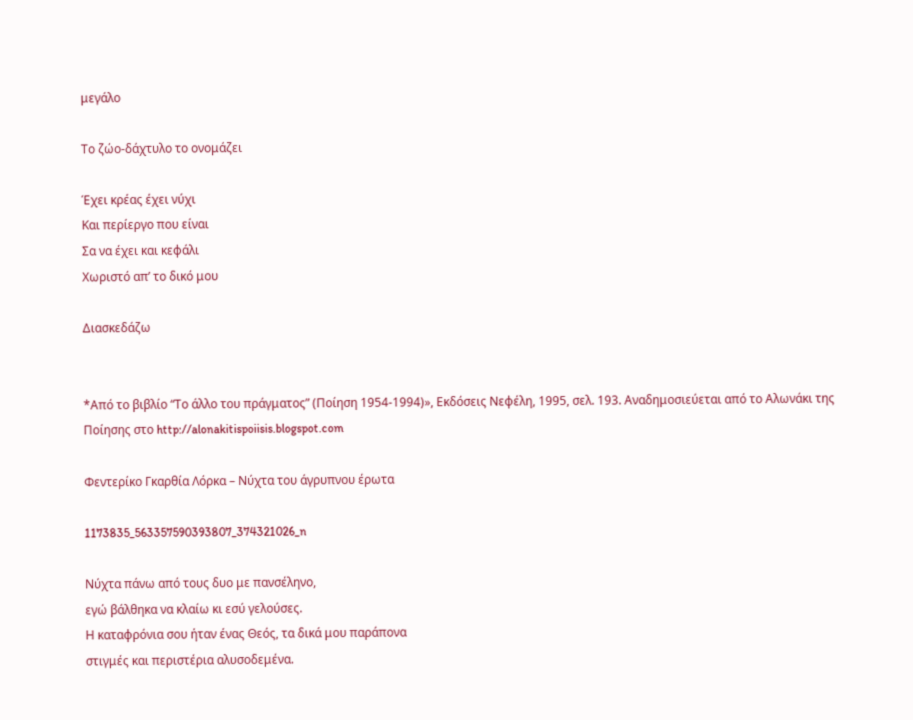μεγάλο

Το ζώο-δάχτυλο το ονομάζει

Έχει κρέας έχει νύχι
Και περίεργο που είναι
Σα να έχει και κεφάλι
Χωριστό απ’ το δικό μου

Διασκεδάζω


*Από το βιβλίο “Το άλλο του πράγματος” (Ποίηση 1954-1994)», Εκδόσεις Νεφέλη, 1995, σελ. 193. Αναδημοσιεύεται από το Αλωνάκι της Ποίησης στο http://alonakitispoiisis.blogspot.com

Φεντερίκο Γκαρθία Λόρκα – Νύχτα του άγρυπνου έρωτα

1173835_563357590393807_374321026_n

Νύχτα πάνω από τους δυο με πανσέληνο,
εγώ βάλθηκα να κλαίω κι εσύ γελούσες.
Η καταφρόνια σου ήταν ένας Θεός, τα δικά μου παράπονα
στιγμές και περιστέρια αλυσοδεμένα.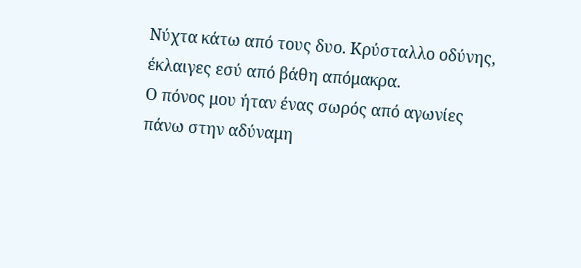Νύχτα κάτω από τους δυο. Κρύσταλλο οδύνης,
έκλαιγες εσύ από βάθη απόμακρα.
Ο πόνος μου ήταν ένας σωρός από αγωνίες
πάνω στην αδύναμη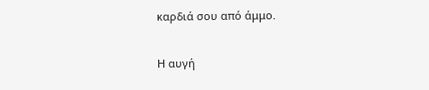καρδιά σου από άμμο.

Η αυγή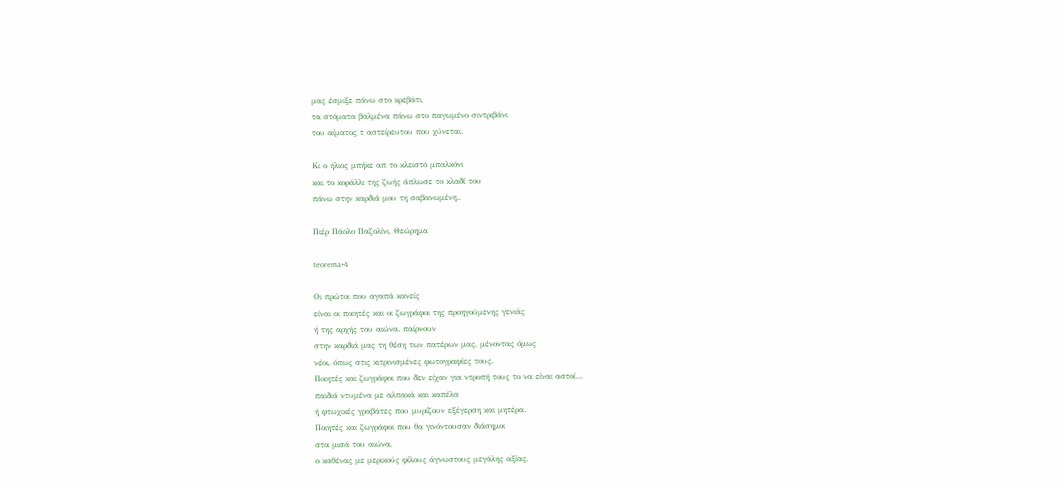μας έσμιξε πάνω στο κρεβάτι,
τα στόματα βαλμένα πάνω στο παγωμένο σιντριβάνι
του αίματος τ αστείρευτου που χύνεται.

Κι ο ήλιος μπήκε απ το κλειστό μπαλκόνι
και το κοράλλι της ζωής άπλωσε το κλαδί του
πάνω στην καρδιά μου τη σαβανωμένη..

Πιέρ Πάολο Παζολίνι, Θεώρημα

teorema+4

Οι πρώτοι που αγαπά κανείς
είναι οι ποιητές και οι ζωγράφοι της προηγούμενης γενιάς
ή της αρχής του αιώνα. παίρνουν
στην καρδιά μας τη θέση των πατέρων μας, μένοντας όμως
νέοι, όπως στις κιτρινισμένες φωτογραφίες τους.
Ποιητές και ζωγράφοι που δεν είχαν για ντροπή τους το να είναι αστοί…
παιδιά ντυμένα με αλπακά και καπέλα
ή φτωχικές γραβάτες που μυρίζουν εξέγερση και μητέρα.
Ποιητές και ζωγράφοι που θα γινόντουσαν διάσημοι
στα μισά του αιώνα,
ο καθένας με μερικούς φίλους άγνωστους μεγάλης αξίας,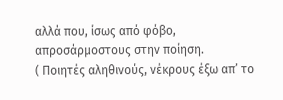αλλά που, ίσως από φόβο, απροσάρμοστους στην ποίηση.
( Ποιητές αληθινούς, νέκρους έξω απ’ το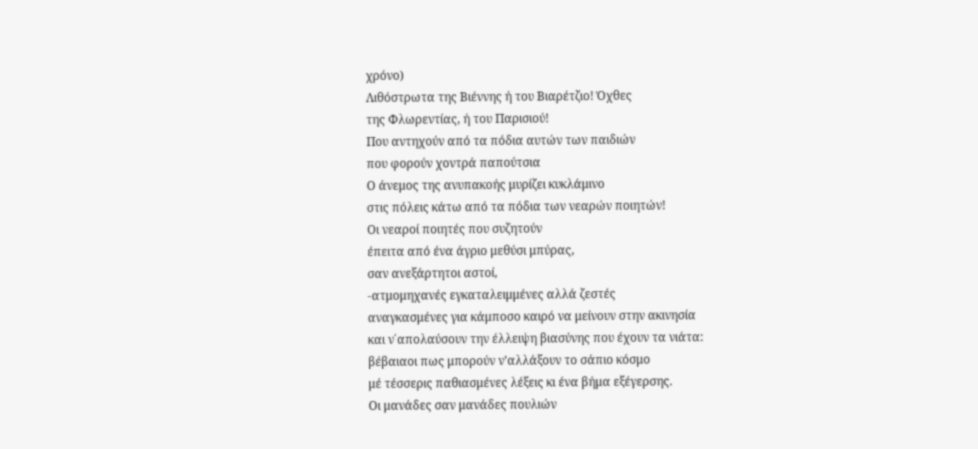χρόνο)
Λιθόστρωτα της Βιέννης ή του Βιαρέτζιο! Όχθες
της Φλωρεντίας, ή του Παρισιού!
Που αντηχούν από τα πόδια αυτών των παιδιών
που φορούν χοντρά παπούτσια
Ο άνεμος της ανυπακοής μυρίζει κυκλάμινο
στις πόλεις κάτω από τα πόδια των νεαρών ποιητών!
Οι νεαροί ποιητές που συζητούν
έπειτα από ένα άγριο μεθύσι μπύρας,
σαν ανεξάρτητοι αστοί,
-ατμομηχανές εγκαταλειμμένες αλλά ζεστές
αναγκασμένες για κάμποσο καιρό να μείνουν στην ακινησία
και ν΄απολαύσουν την έλλειψη βιασύνης που έχουν τα νιάτα:
βέβαιαοι πως μπορούν ν’αλλάξουν το σάπιο κόσμο
μέ τέσσερις παθιασμένες λέξεις κι ένα βήμα εξέγερσης.
Οι μανάδες σαν μανάδες πουλιών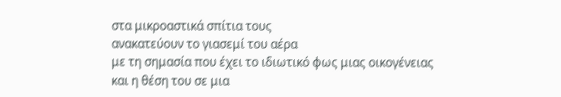στα μικροαστικά σπίτια τους
ανακατεύουν το γιασεμί του αέρα
με τη σημασία που έχει το ιδιωτικό φως μιας οικογένειας
και η θέση του σε μια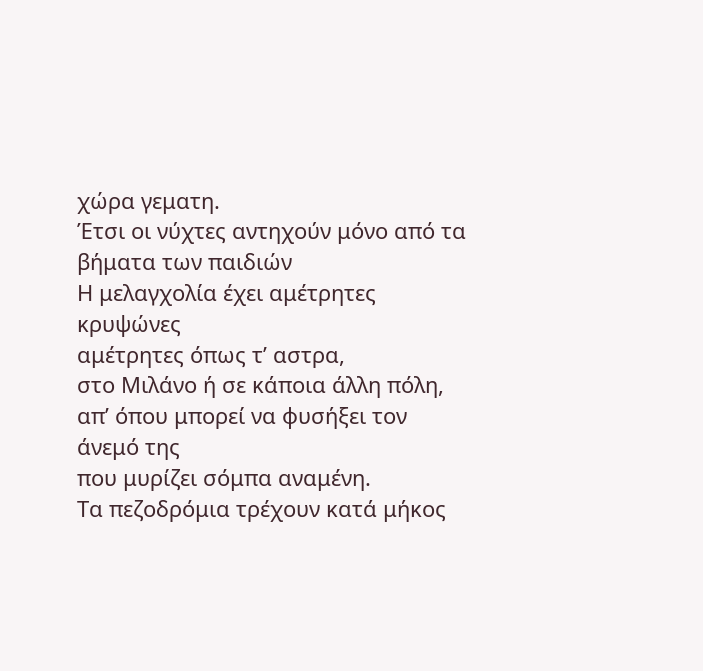χώρα γεματη.
Έτσι οι νύχτες αντηχούν μόνο από τα βήματα των παιδιών
Η μελαγχολία έχει αμέτρητες κρυψώνες
αμέτρητες όπως τ’ αστρα,
στο Μιλάνο ή σε κάποια άλλη πόλη,
απ’ όπου μπορεί να φυσήξει τον άνεμό της
που μυρίζει σόμπα αναμένη.
Τα πεζοδρόμια τρέχουν κατά μήκος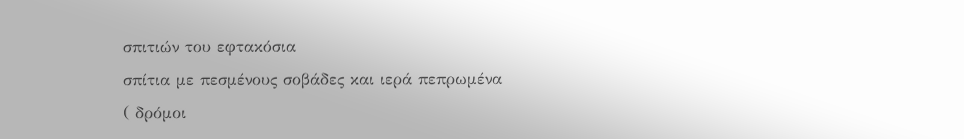σπιτιών του εφτακόσια
σπίτια με πεσμένους σοβάδες και ιερά πεπρωμένα
( δρόμοι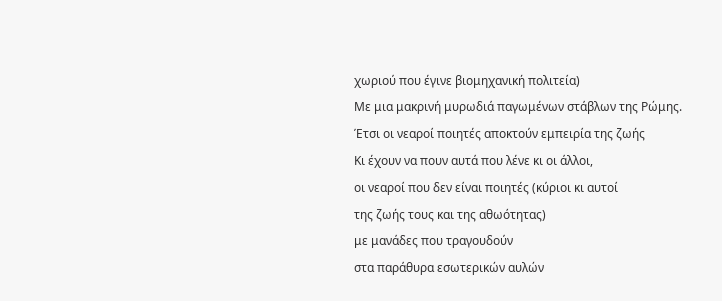χωριού που έγινε βιομηχανική πολιτεία)
Με μια μακρινή μυρωδιά παγωμένων στάβλων της Ρώμης.
Έτσι οι νεαροί ποιητές αποκτούν εμπειρία της ζωής
Κι έχουν να πουν αυτά που λένε κι οι άλλοι,
οι νεαροί που δεν είναι ποιητές (κύριοι κι αυτοί
της ζωής τους και της αθωότητας)
με μανάδες που τραγουδούν
στα παράθυρα εσωτερικών αυλών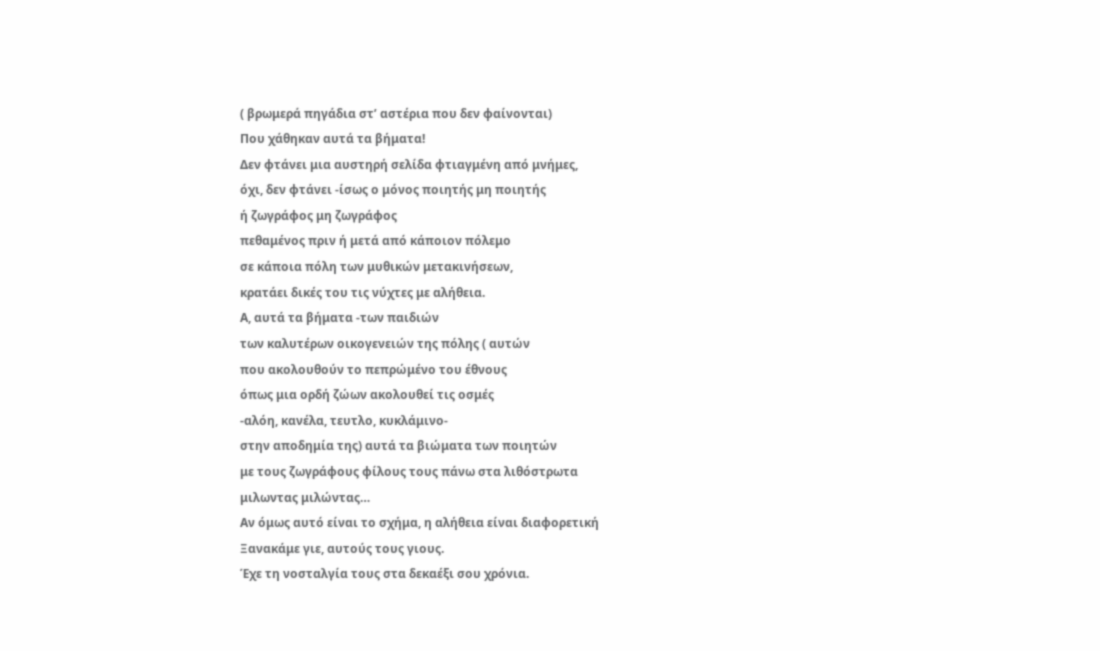( βρωμερά πηγάδια στ’ αστέρια που δεν φαίνονται)
Που χάθηκαν αυτά τα βήματα!
Δεν φτάνει μια αυστηρή σελίδα φτιαγμένη από μνήμες,
όχι, δεν φτάνει -ίσως ο μόνος ποιητής μη ποιητής
ή ζωγράφος μη ζωγράφος
πεθαμένος πριν ή μετά από κάποιον πόλεμο
σε κάποια πόλη των μυθικών μετακινήσεων,
κρατάει δικές του τις νύχτες με αλήθεια.
Α, αυτά τα βήματα -των παιδιών
των καλυτέρων οικογενειών της πόλης ( αυτών
που ακολουθούν το πεπρώμένο του έθνους
όπως μια ορδή ζώων ακολουθεί τις οσμές
-αλόη, κανέλα, τευτλο, κυκλάμινο-
στην αποδημία της) αυτά τα βιώματα των ποιητών
με τους ζωγράφους φίλους τους πάνω στα λιθόστρωτα
μιλωντας μιλώντας…
Αν όμως αυτό είναι το σχήμα, η αλήθεια είναι διαφορετική
Ξανακάμε γιε, αυτούς τους γιους.
Έχε τη νοσταλγία τους στα δεκαέξι σου χρόνια.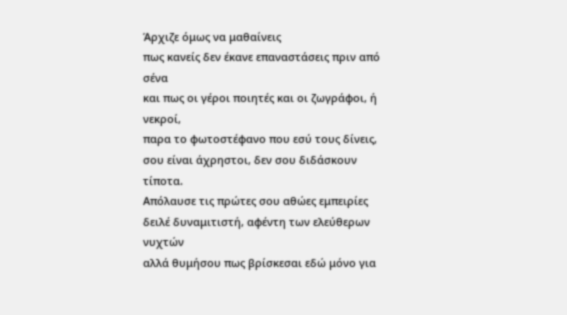Άρχιζε όμως να μαθαίνεις
πως κανείς δεν έκανε επαναστάσεις πριν από σένα
και πως οι γέροι ποιητές και οι ζωγράφοι, ή νεκροί,
παρα το φωτοστέφανο που εσύ τους δίνεις,
σου είναι άχρηστοι, δεν σου διδάσκουν τίποτα.
Απόλαυσε τις πρώτες σου αθώες εμπειρίες
δειλέ δυναμιτιστή, αφέντη των ελεύθερων νυχτών
αλλά θυμήσου πως βρίσκεσαι εδώ μόνο για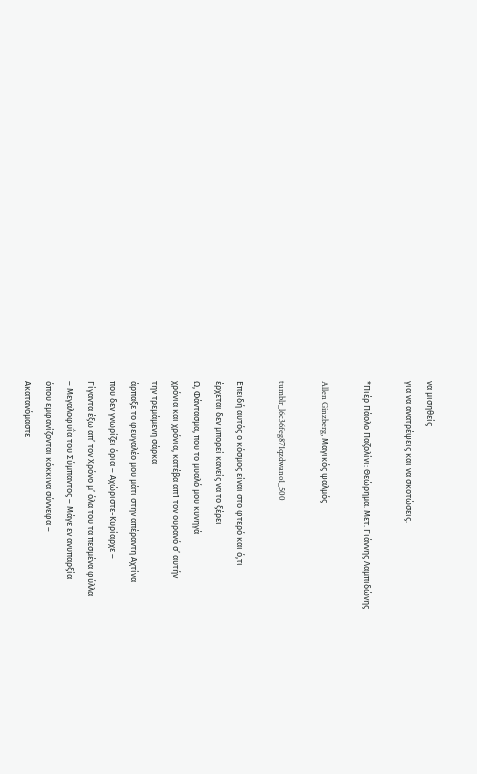να μισηθείς
για να ανατρέψεις και να σκοτώσεις.

*Πιέρ Πάολο Παζολίνι: Θεώρημα. Μετ. Γιάννης Λαμπιδώνης

Allen Ginzberg, Μαγικός ψαλμός

tumblr_l6c36feg871qzdwano1_500

Επειδή αυτός ο κόσμος είναι στο φτερό και ό,τι
έρχεται δεν μπορεί κανείς να το ξέρει
Ω, Φάντασμα, που το μυαλό μου κυνηγά
χρόνια και χρόνια, κατέβα απ1 τον ουρανό σ’ αυτήν
την τρεμάμενη σάρκα
άρπαξε το φευγαλέο μου μάτι στην απέραντη Αχτίνα
που δεν γνωρίζει όρια – Αχώριστε-Κυρίαρχε –
Γίγαντα έξω απ’ τον Χρόνο μ’ όλα του τα πεσμένα φύλλα
– Μεγαλοφυΐα του Σύμπαντος – Μάγε εν ανυπαρξία
όπου εμφανίζονται κόκκινα σύννεφα –
Ακατανόμαστε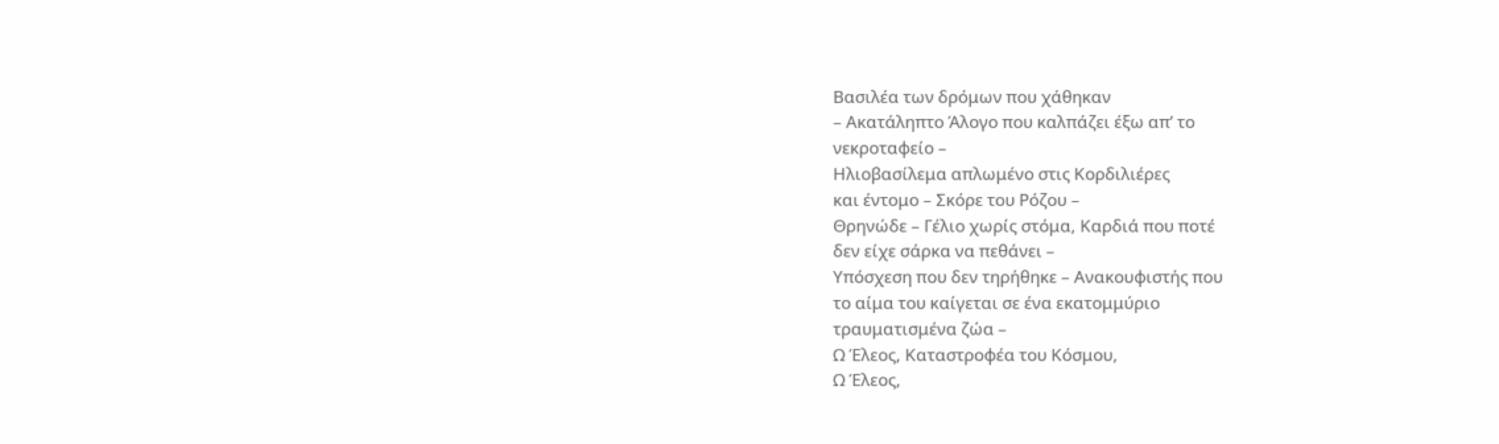Βασιλέα των δρόμων που χάθηκαν
– Ακατάληπτο Άλογο που καλπάζει έξω απ’ το
νεκροταφείο –
Ηλιοβασίλεμα απλωμένο στις Κορδιλιέρες
και έντομο – Σκόρε του Ρόζου –
Θρηνώδε – Γέλιο χωρίς στόμα, Καρδιά που ποτέ
δεν είχε σάρκα να πεθάνει –
Υπόσχεση που δεν τηρήθηκε – Ανακουφιστής που
το αίμα του καίγεται σε ένα εκατομμύριο
τραυματισμένα ζώα –
Ω Έλεος, Καταστροφέα του Κόσμου,
Ω Έλεος,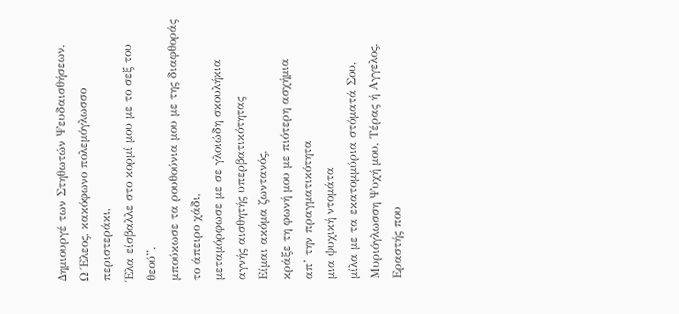Δημιουργέ των Στηθωτών Ψευδαισθήσεων,
Ω Έλεος, κακόφωνο πολεμόγλωσσο περιστεράκι,
Έλα είσβαλλε στο κορμί μου με το σεξ του θεού”,
μπούκωσε τα ρουθούνια μου με της διαφθοράς
το άπειρο χάδι,
μεταμόρφωσε με σε γλοιώδη σκουλήκια
αγνής αισθητής υπερβατικότητας
Είμαι ακόμα ζωντανός,
κράξε τη φωνή μου με πιότερη ασχήμια
απ’ την πραγματικότητα
μια ψυχική ντομάτα
μίλα με τα εκατομμύρια στόματά Σου,
Μυριόγλωσση Ψυχή μου, Τέρας ή Αγγελος, Εραστής που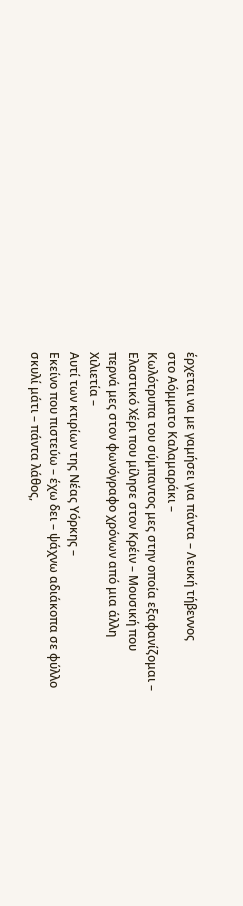έρχεται να με γαμήσει για πάντα – Λευκή τήβεννος
στο Αόμματο Καλαμαράκι –
Κωλότρυπα του σύμπαντος μες στην οποία εξαφανίζομαι –
Ελαστικό Χέρι που μίλησε στον Κρέιν – Μουσική που
περνά μες στον φωνόγραφο χρόνων από μια άλλη
Χιλιετία –
Αυτί των κτιρίων της Νέας Υόρκης –
Εκείνο που πιστεύω – έχω δει – ψάχνω αδιάκοπα σε φύλλο
σκυλί μάτι – πάντα λάθος,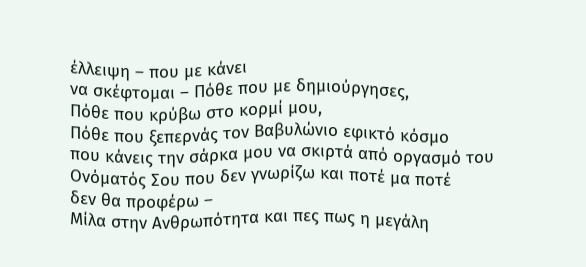έλλειψη – που με κάνει
να σκέφτομαι – Πόθε που με δημιούργησες,
Πόθε που κρύβω στο κορμί μου,
Πόθε που ξεπερνάς τον Βαβυλώνιο εφικτό κόσμο
που κάνεις την σάρκα μου να σκιρτά από οργασμό του
Ονόματός Σου που δεν γνωρίζω και ποτέ μα ποτέ
δεν θα προφέρω –
Μίλα στην Ανθρωπότητα και πες πως η μεγάλη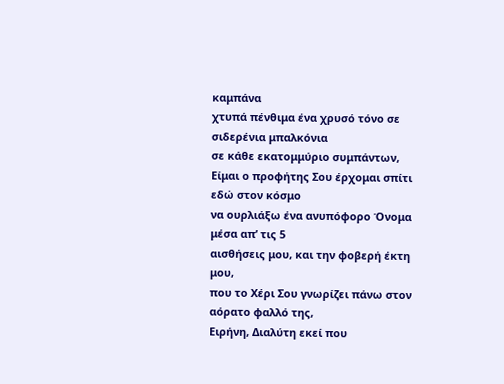καμπάνα
χτυπά πένθιμα ένα χρυσό τόνο σε σιδερένια μπαλκόνια
σε κάθε εκατομμύριο συμπάντων,
Είμαι ο προφήτης Σου έρχομαι σπίτι εδώ στον κόσμο
να ουρλιάξω ένα ανυπόφορο Όνομα μέσα απ’ τις 5
αισθήσεις μου, και την φοβερή έκτη μου,
που το Χέρι Σου γνωρίζει πάνω στον αόρατο φαλλό της,
Ειρήνη, Διαλύτη εκεί που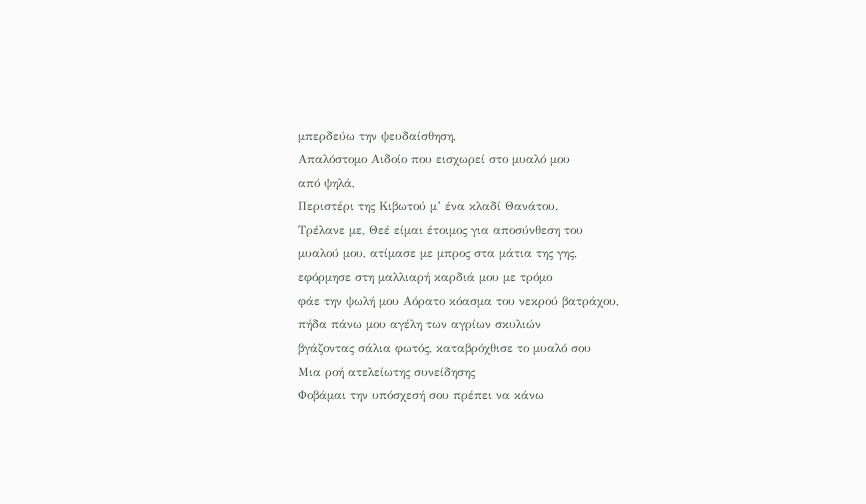μπερδεύω την ψευδαίσθηση,
Απαλόστομο Αιδοίο που εισχωρεί στο μυαλό μου
από ψηλά,
Περιστέρι της Κιβωτού μ’ ένα κλαδί Θανάτου.
Τρέλανε με, Θεέ είμαι έτοιμος για αποσύνθεση του
μυαλού μου, ατίμασε με μπρος στα μάτια της γης,
εφόρμησε στη μαλλιαρή καρδιά μου με τρόμο
φάε την ψωλή μου Αόρατο κόασμα του νεκρού βατράχου,
πήδα πάνω μου αγέλη των αγρίων σκυλιών
βγάζοντας σάλια φωτός, καταβρόχθισε το μυαλό σου
Μια ροή ατελείωτης συνείδησης
Φοβάμαι την υπόσχεσή σου πρέπει να κάνω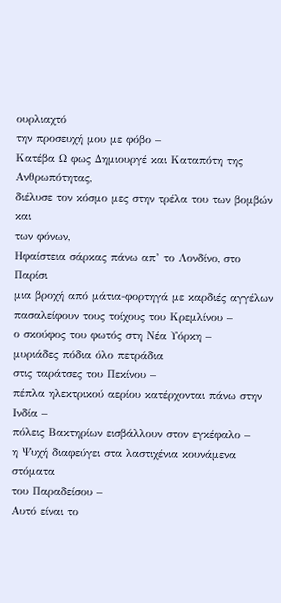ουρλιαχτό
την προσευχή μου με φόβο –
Κατέβα Ω φως Δημιουργέ και Καταπότη της
Ανθρωπότητας,
διέλυσε τον κόσμο μες στην τρέλα του των βομβών και
των φόνων,
Ηφαίστεια σάρκας πάνω απ’ το Λονδίνο, στο Παρίσι
μια βροχή από μάτια-φορτηγά με καρδιές αγγέλων
πασαλείφουν τους τοίχους του Κρεμλίνου –
ο σκούφος του φωτός στη Νέα Υόρκη –
μυριάδες πόδια όλο πετράδια
στις ταράτσες του Πεκίνου –
πέπλα ηλεκτρικού αερίου κατέρχονται πάνω στην Ινδία –
πόλεις Βακτηρίων εισβάλλουν στον εγκέφαλο –
η Ψυχή διαφεύγει στα λαστιχένια κουνάμενα στόματα
του Παραδείσου –
Αυτό είναι το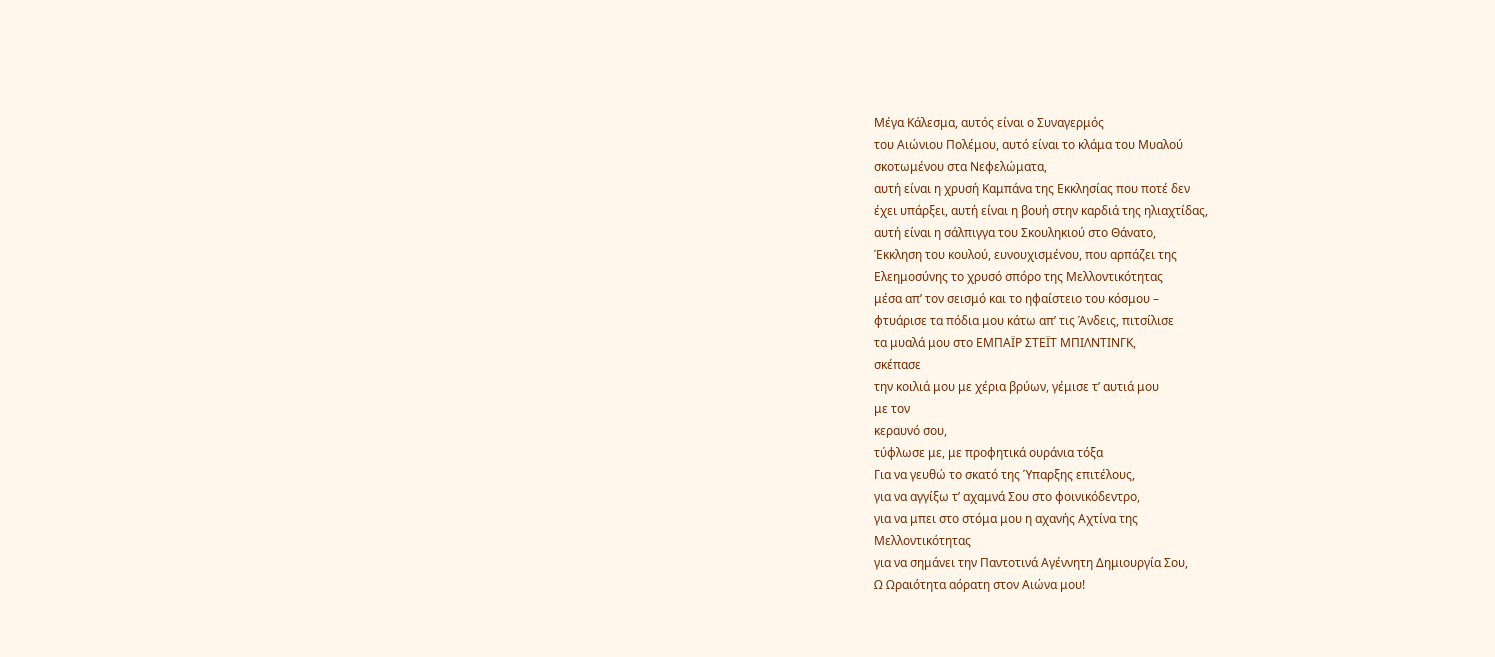Μέγα Κάλεσμα, αυτός είναι ο Συναγερμός
του Αιώνιου Πολέμου, αυτό είναι το κλάμα του Μυαλού
σκοτωμένου στα Νεφελώματα,
αυτή είναι η χρυσή Καμπάνα της Εκκλησίας που ποτέ δεν
έχει υπάρξει, αυτή είναι η βουή στην καρδιά της ηλιαχτίδας,
αυτή είναι η σάλπιγγα του Σκουληκιού στο Θάνατο,
Έκκληση του κουλού, ευνουχισμένου, που αρπάζει της
Ελεημοσύνης το χρυσό σπόρο της Μελλοντικότητας
μέσα απ’ τον σεισμό και το ηφαίστειο του κόσμου –
φτυάρισε τα πόδια μου κάτω απ’ τις Άνδεις, πιτσίλισε
τα μυαλά μου στο ΕΜΠΑΪΡ ΣΤΕΪΤ ΜΠΙΛΝΤΙΝΓΚ,
σκέπασε
την κοιλιά μου με χέρια βρύων, γέμισε τ’ αυτιά μου
με τον
κεραυνό σου,
τύφλωσε με, με προφητικά ουράνια τόξα
Για να γευθώ το σκατό της Ύπαρξης επιτέλους,
για να αγγίξω τ’ αχαμνά Σου στο φοινικόδεντρο,
για να μπει στο στόμα μου η αχανής Αχτίνα της
Μελλοντικότητας
για να σημάνει την Παντοτινά Αγέννητη Δημιουργία Σου,
Ω Ωραιότητα αόρατη στον Αιώνα μου!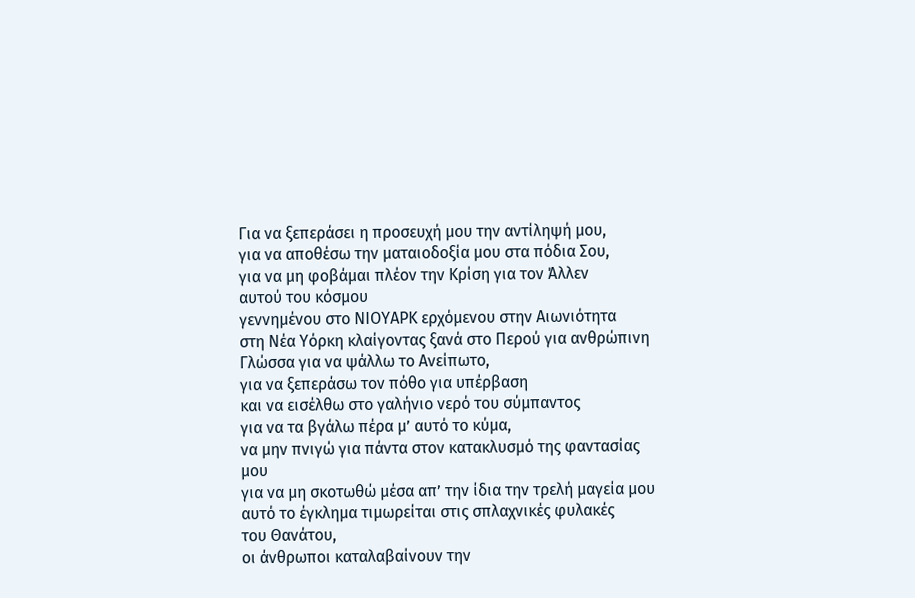Για να ξεπεράσει η προσευχή μου την αντίληψή μου,
για να αποθέσω την ματαιοδοξία μου στα πόδια Σου,
για να μη φοβάμαι πλέον την Κρίση για τον Άλλεν
αυτού του κόσμου
γεννημένου στο ΝΙΟΥΑΡΚ ερχόμενου στην Αιωνιότητα
στη Νέα Υόρκη κλαίγοντας ξανά στο Περού για ανθρώπινη
Γλώσσα για να ψάλλω το Ανείπωτο,
για να ξεπεράσω τον πόθο για υπέρβαση
και να εισέλθω στο γαλήνιο νερό του σύμπαντος
για να τα βγάλω πέρα μ’ αυτό το κύμα,
να μην πνιγώ για πάντα στον κατακλυσμό της φαντασίας μου
για να μη σκοτωθώ μέσα απ’ την ίδια την τρελή μαγεία μου
αυτό το έγκλημα τιμωρείται στις σπλαχνικές φυλακές
του Θανάτου,
οι άνθρωποι καταλαβαίνουν την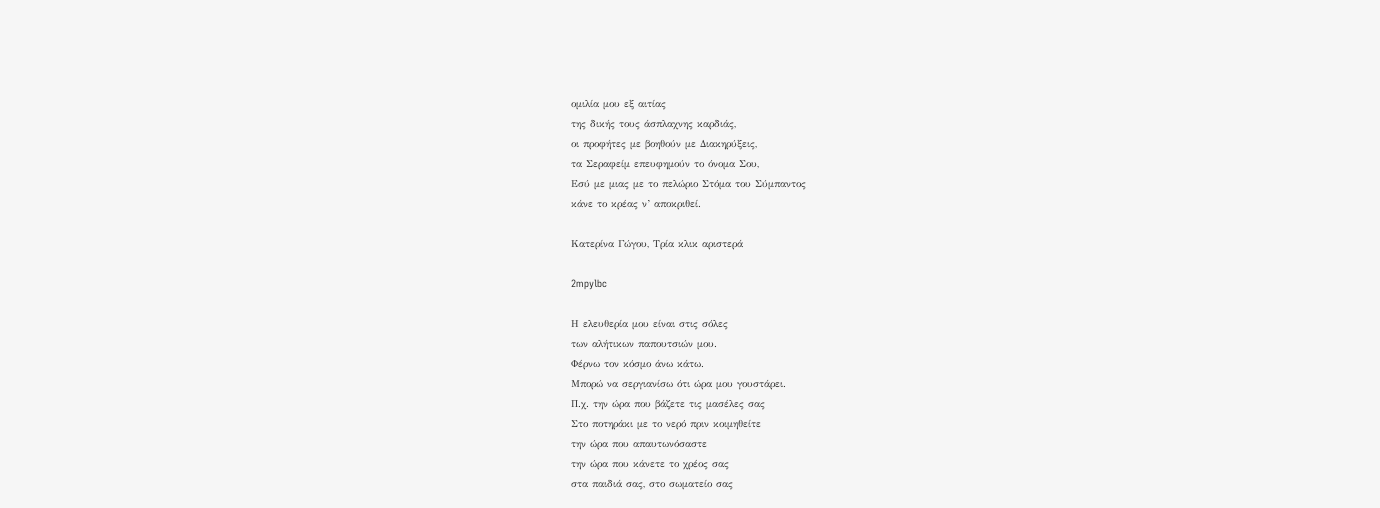ομιλία μου εξ αιτίας
της δικής τους άσπλαχνης καρδιάς,
οι προφήτες με βοηθούν με Διακηρύξεις,
τα Σεραφείμ επευφημούν το όνομα Σου,
Εσύ με μιας με το πελώριο Στόμα του Σύμπαντος
κάνε το κρέας ν’ αποκριθεί.

Κατερίνα Γώγου, Τρία κλικ αριστερά

2mpylbc

Η ελευθερία μου είναι στις σόλες
των αλήτικων παπουτσιών μου.
Φέρνω τον κόσμο άνω κάτω.
Μπορώ να σεργιανίσω ότι ώρα μου γουστάρει.
Π.χ. την ώρα που βάζετε τις μασέλες σας
Στο ποτηράκι με το νερό πριν κοιμηθείτε
την ώρα που απαυτωνόσαστε
την ώρα που κάνετε το χρέος σας
στα παιδιά σας, στο σωματείο σας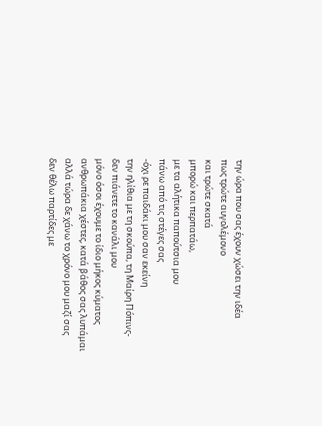την ώρα που σας έχουν χώσει την ιδέα
πως τρώτε αυγολέμονο
και τρώτε σκατά
μπορώ και περπατάω,
με τα αλήτικα παπούτσια μου
πάνω από τις στέγες σας
-όχι ρε παιδάκι μου σαν εκείνη
την ηλίθια με τη σκούπα, τη Μαίρη Πόπινς-
δεν πιάνετε το κανάλι μου
μόνο όσοι έχουμε το ίδιο μήκος κύματος
ανθρωπάκια χέστες, κατά βάθος σας λυπάμαι
αλλά τώρα δε χάνω το χρόνο μου μαζί σας
δεν θέλω παρτίδες με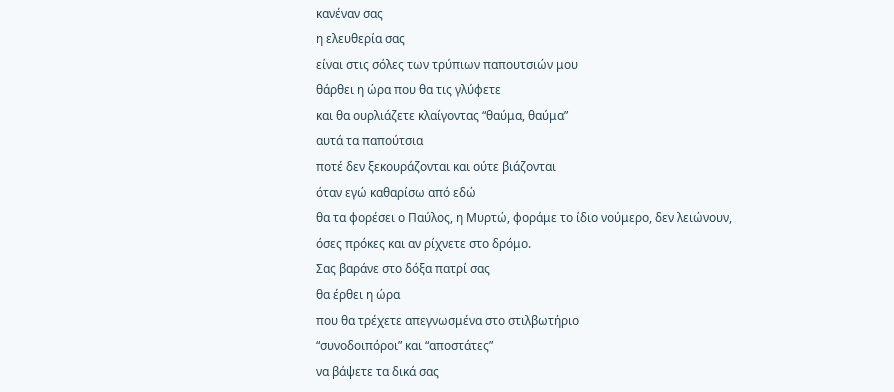κανέναν σας
η ελευθερία σας
είναι στις σόλες των τρύπιων παπουτσιών μου
θάρθει η ώρα που θα τις γλύφετε
και θα ουρλιάζετε κλαίγοντας “θαύμα, θαύμα”
αυτά τα παπούτσια
ποτέ δεν ξεκουράζονται και ούτε βιάζονται
όταν εγώ καθαρίσω από εδώ
θα τα φορέσει ο Παύλος, η Μυρτώ, φοράμε το ίδιο νούμερο, δεν λειώνουν,
όσες πρόκες και αν ρίχνετε στο δρόμο.
Σας βαράνε στο δόξα πατρί σας
θα έρθει η ώρα
που θα τρέχετε απεγνωσμένα στο στιλβωτήριο
“συνοδοιπόροι” και “αποστάτες”
να βάψετε τα δικά σας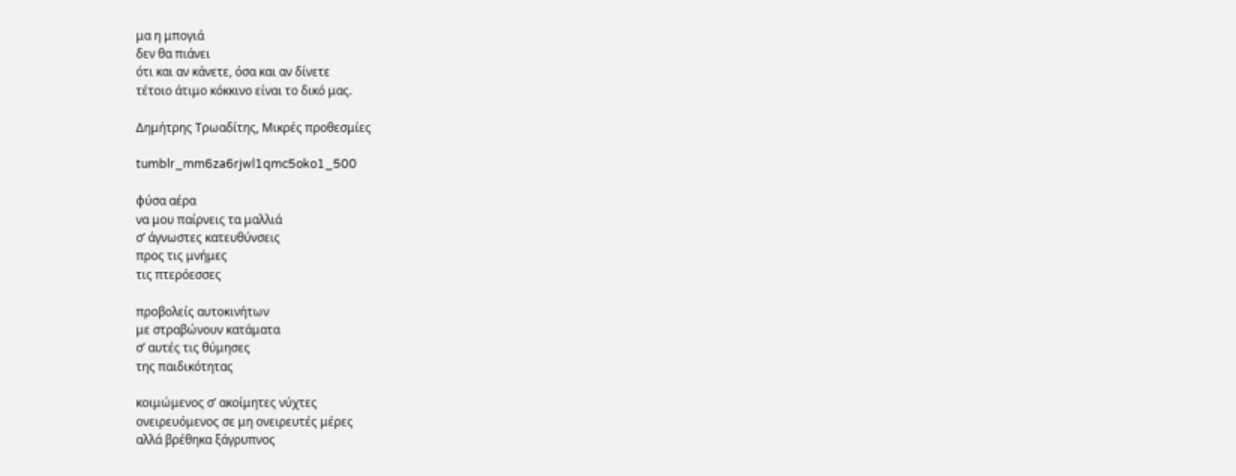μα η μπογιά
δεν θα πιάνει
ότι και αν κάνετε, όσα και αν δίνετε
τέτοιο άτιμο κόκκινο είναι το δικό μας.

Δημήτρης Τρωαδίτης, Μικρές προθεσμίες

tumblr_mm6za6rjwl1qmc5oko1_500

φύσα αέρα
να μου παίρνεις τα μαλλιά
σ’ άγνωστες κατευθύνσεις
προς τις μνήμες
τις πτερόεσσες

προβολείς αυτοκινήτων
με στραβώνουν κατάματα
σ’ αυτές τις θύμησες
της παιδικότητας

κοιμώμενος σ’ ακοίμητες νύχτες
ονειρευόμενος σε μη ονειρευτές μέρες
αλλά βρέθηκα ξάγρυπνος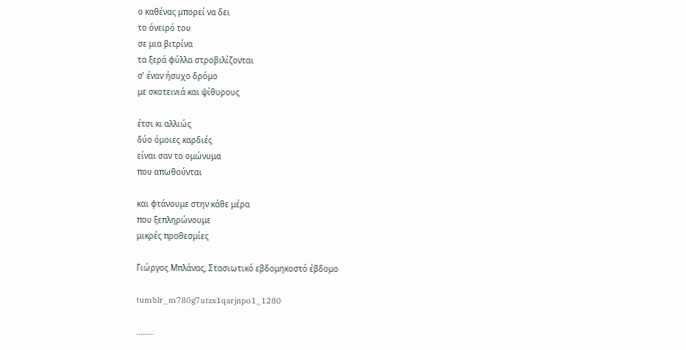ο καθένας μπορεί να δει
το όνειρό του
σε μια βιτρίνα
τα ξερά φύλλα στροβιλίζονται
σ’ έναν ήσυχο δρόμο
με σκοτεινιά και ψίθυρους

έτσι κι αλλιώς
δύο όμοιες καρδιές
είναι σαν το ομώνυμα
που απωθούνται

και φτάνουμε στην κάθε μέρα
που ξεπληρώνουμε
μικρές προθεσμίες

Γιώργος Μπλάνας, Στασιωτικό εβδομηκοστό έβδομο

tumblr_m780g7utzs1qarjnpo1_1280

………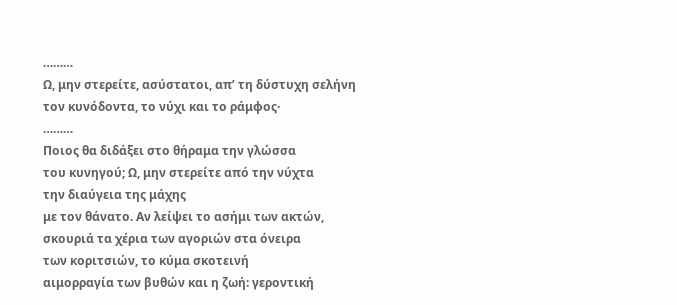………
Ω, μην στερείτε, ασύστατοι, απ’ τη δύστυχη σελήνη
τον κυνόδοντα, το νύχι και το ράμφος·
………
Ποιος θα διδάξει στο θήραμα την γλώσσα
του κυνηγού; Ω, μην στερείτε από την νύχτα
την διαύγεια της μάχης
με τον θάνατο. Αν λείψει το ασήμι των ακτών,
σκουριά τα χέρια των αγοριών στα όνειρα
των κοριτσιών, το κύμα σκοτεινή
αιμορραγία των βυθών και η ζωή: γεροντική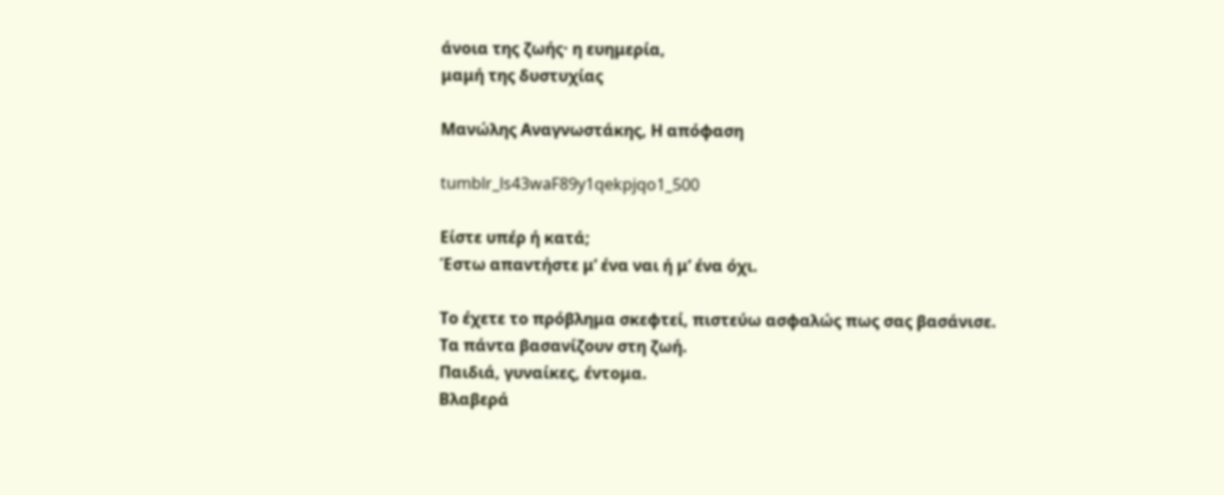άνοια της ζωής· η ευημερία,
μαμή της δυστυχίας

Μανώλης Αναγνωστάκης, Η απόφαση

tumblr_ls43waF89y1qekpjqo1_500

Είστε υπέρ ή κατά;
Έστω απαντήστε μ’ ένα ναι ή μ’ ένα όχι.

Το έχετε το πρόβλημα σκεφτεί, πιστεύω ασφαλώς πως σας βασάνισε.
Τα πάντα βασανίζουν στη ζωή.
Παιδιά, γυναίκες, έντομα.
Βλαβερά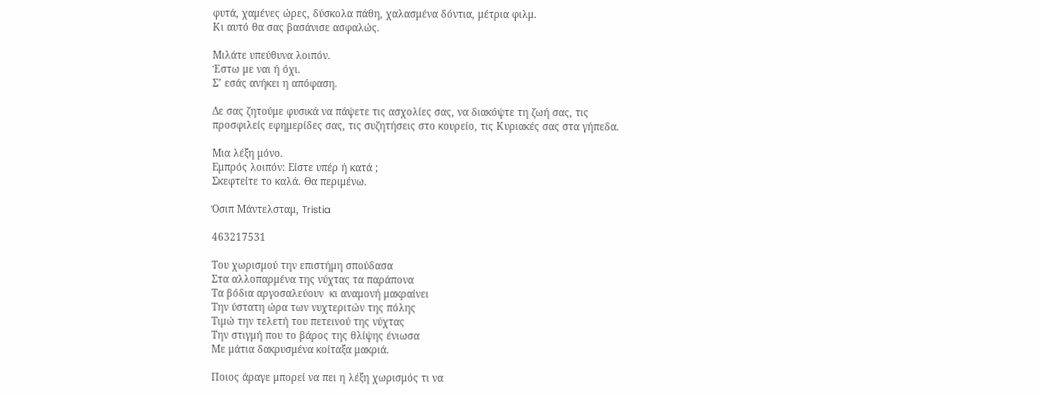φυτά, χαμένες ώρες, δύσκολα πάθη, χαλασμένα δόντια, μέτρια φιλμ.
Κι αυτό θα σας βασάνισε ασφαλώς.

Μιλάτε υπεύθυνα λοιπόν.
Έστω με ναι ή όχι.
Σ’ εσάς ανήκει η απόφαση.

Δε σας ζητούμε φυσικά να πάψετε τις ασχολίες σας, να διακόψτε τη ζωή σας, τις
προσφιλείς εφημερίδες σας, τις συζητήσεις στο κουρείο, τις Κυριακές σας στα γήπεδα.

Μια λέξη μόνο.
Εμπρός λοιπόν: Είστε υπέρ ή κατά ;
Σκεφτείτε το καλά. Θα περιμένω.

Όσιπ Μάντελσταμ, Tristia

463217531

Του χωρισμού την επιστήμη σπούδασα
Στα αλλοπαρμένα της νύχτας τα παράπονα
Τα βόδια αργοσαλεύουν  κι αναμονή μακραίνει
Την ύστατη ώρα των νυχτεριτών της πόλης
Τιμώ την τελετή του πετεινού της νύχτας
Την στιγμή που το βάρος της θλίψης ένιωσα
Με μάτια δακρυσμένα κοίταξα μακριά.

Ποιος άραγε μπορεί να πει η λέξη χωρισμός τι να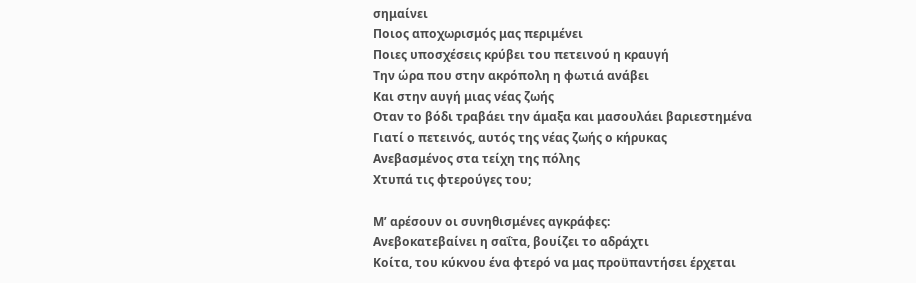σημαίνει
Ποιος αποχωρισμός μας περιμένει
Ποιες υποσχέσεις κρύβει του πετεινού η κραυγή
Την ώρα που στην ακρόπολη η φωτιά ανάβει
Και στην αυγή μιας νέας ζωής
Oταν το βόδι τραβάει την άμαξα και μασουλάει βαριεστημένα
Γιατί ο πετεινός, αυτός της νέας ζωής ο κήρυκας
Ανεβασμένος στα τείχη της πόλης
Χτυπά τις φτερούγες του;

Μ’ αρέσουν οι συνηθισμένες αγκράφες:
Ανεβοκατεβαίνει η σαΐτα, βουίζει το αδράχτι
Κοίτα, του κύκνου ένα φτερό να μας προϋπαντήσει έρχεται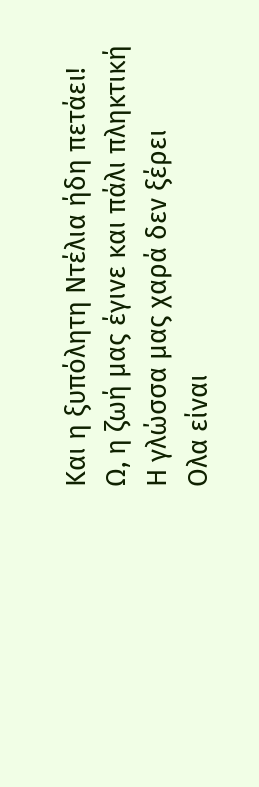Και η ξυπόλητη Ντέλια ήδη πετάει!
Ω, η ζωή μας έγινε και πάλι πληκτική
Η γλώσσα μας χαρά δεν ξέρει
Oλα είναι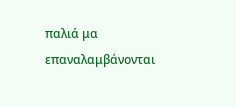παλιά μα επαναλαμβάνονται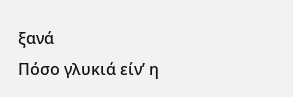ξανά
Πόσο γλυκιά είν’ η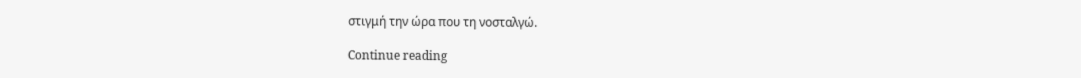στιγμή την ώρα που τη νοσταλγώ.

Continue reading